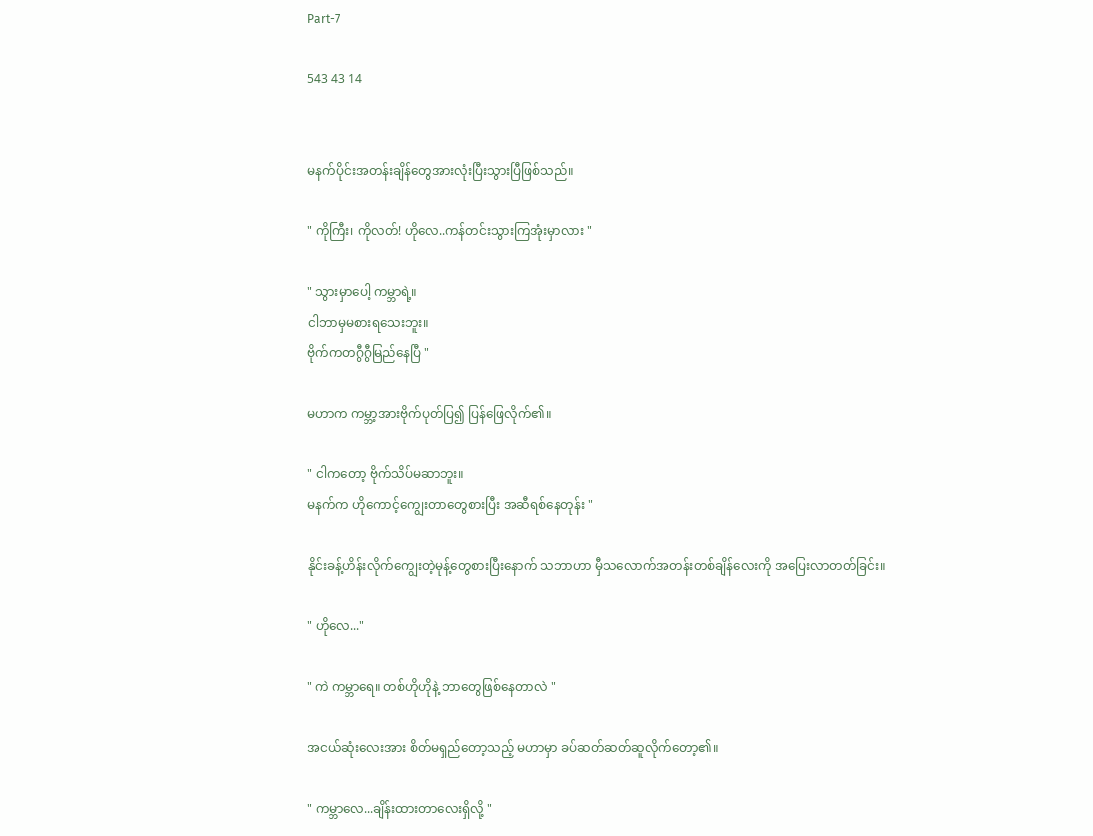Part-7

543 43 14


မနက်ပိုင်းအတန်းချိန်တွေအားလုံးပြီးသွားပြီဖြစ်သည်။

" ကိုကြီး၊ ကိုလတ်! ဟိုလေ..ကန်တင်းသွားကြအုံးမှာလား "

" သွားမှာပေါ့ ကမ္ဘာရဲ့။
ငါဘာမှမစားရသေးဘူး။
ဗိုက်ကတဂွီဂွီမြည်နေပြီ "

မဟာက ကမ္ဘာ့အားဗိုက်ပုတ်ပြ၍ ပြန်ဖြေလိုက်၏။

" ငါကတော့ ဗိုက်သိပ်မဆာဘူး။
မနက်က ဟိုကောင့်ကျွေးတာတွေစားပြီး အဆီရစ်နေတုန်း "

နိုင်းခန့်ဟိန်းလိုက်ကျွေးတဲ့မုန့်တွေစားပြီးနောက် သဘာဟာ မှီသ‌လောက်အတန်းတစ်ချိန်လေးကို အပြေးလာတတ်ခြင်း။

" ဟိုလေ..."

" ကဲ ကမ္ဘာရေ။ တစ်ဟိုဟိုနဲ့ ဘာတွေဖြစ်နေတာလဲ "

အငယ်ဆုံးလေးအား စိတ်မရှည်တော့သည့် မဟာမှာ ခပ်ဆတ်ဆတ်ဆူလိုက်တော့၏။

" ကမ္ဘာလေ...ချိန်းထားတာလေးရှိလို့ "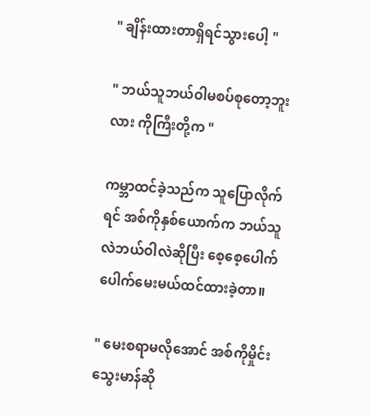" ချိန်းထားတာရှိရင်သွားပေါ့ "

" ဘယ်သူဘယ်ဝါမစပ်စုတော့ဘူးလား ကိုကြီးတို့က "

ကမ္ဘာထင်ခဲ့သည်က သူပြောလိုက်ရင် အစ်ကိုနှစ်ယောက်က ဘယ်သူလဲဘယ်ဝါလဲဆိုပြီး စေ့စေ့ပေါက်ပေါက်မေးမယ်ထင်ထားခဲ့တာ။

" မေးစရာမလိုအောင် အစ်ကိုမှိုင်းသွေးမာန်ဆို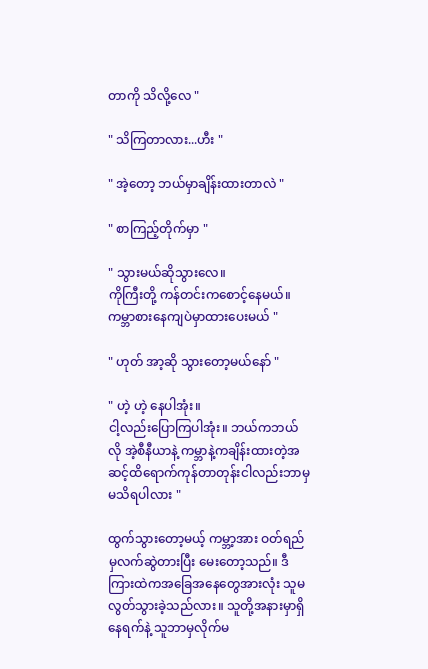တာကို သိလို့လေ "

" သိကြတာလား...ဟီး "

" အဲ့တော့ ဘယ်မှာချိန်းထားတာလဲ "

" စာကြည့်တိုက်မှာ "

" သွားမယ်ဆိုသွားလေ။
ကိုကြီးတို့ ကန်တင်းကစောင့်နေမယ်။
ကမ္ဘာစားနေကျပဲမှာထားပေးမယ် "

" ဟုတ် အာ့ဆို သွားတော့မယ်နော် "

" ဟဲ့ ဟဲ့ နေပါအုံး။
ငါ့လည်းပြောကြပါအုံး။ ဘယ်ကဘယ်လို အဲ့စီနီယာနဲ့ ကမ္ဘာနဲ့ကချိန်းထားတဲ့အဆင့်ထိရောက်ကုန်တာတုန်းငါလည်းဘာမှမသိရပါလား "

ထွက်သွားတော့မယ့် ကမ္ဘာ့အား ဝတ်ရည်မှလက်ဆွဲတားပြီး မေးတော့သည်။ ဒီကြားထဲကအခြေအနေတွေအားလုံး သူမလွတ်သွားခဲ့သည်လား။ သူတို့အနားမှာရှိနေရက်နဲ့ သူဘာမှလိုက်မ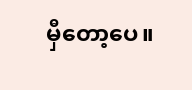မှီတော့ပေ။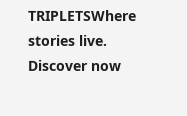TRIPLETSWhere stories live. Discover now